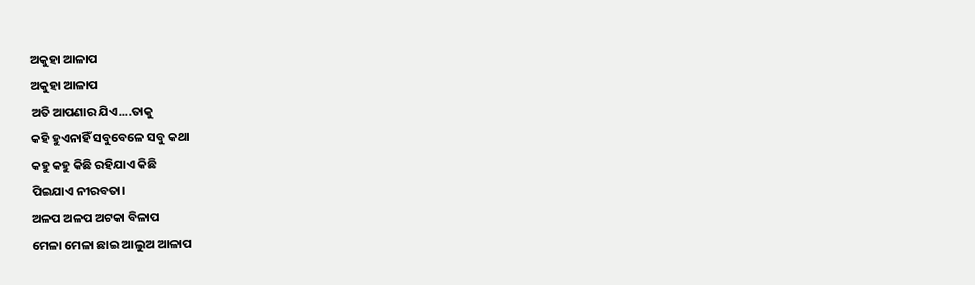ଅକୁହା ଆଳାପ
ଅକୁହା ଆଳାପ
ଅତି ଆପଣାର ଯିଏ....ତାକୁ
କହି ହୁଏନାହିଁ ସବୁବେଳେ ସବୁ କଥା
କହୁ କହୁ କିଛି ରହିଯାଏ କିଛି
ପିଇଯାଏ ନୀରବତା।
ଅଳପ ଅଳପ ଅଟକା ବିଳାପ
ମେଳା ମେଳା ଛାଇ ଆଲୁଅ ଆଳାପ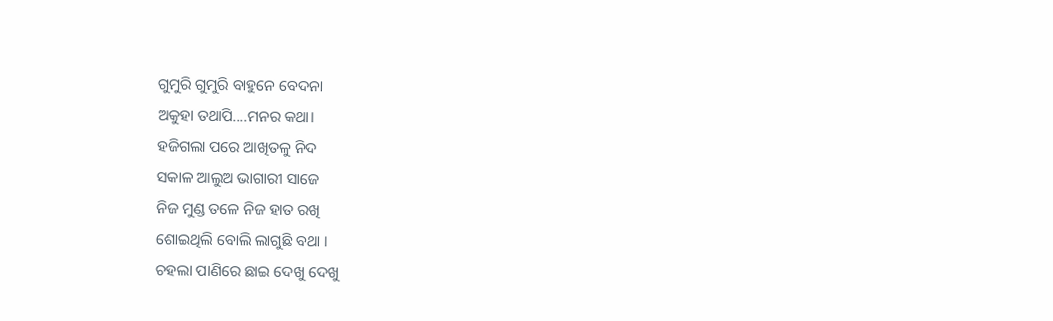ଗୁମୁରି ଗୁମୁରି ବାହୁନେ ବେଦନା
ଅକୁହା ତଥାପି....ମନର କଥା।
ହଜିଗଲା ପରେ ଆଖିତଳୁ ନିଦ
ସକାଳ ଆଲୁଅ ଭାଗାରୀ ସାଜେ
ନିଜ ମୁଣ୍ଡ ତଳେ ନିଜ ହାତ ରଖି
ଶୋଇଥିଲି ବୋଲି ଲାଗୁଛି ବଥା ।
ଚହଲା ପାଣିରେ ଛାଇ ଦେଖୁ ଦେଖୁ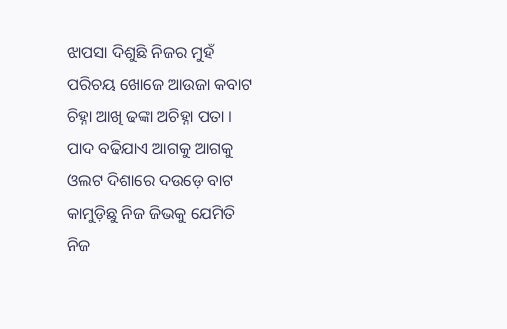ଝାପସା ଦିଶୁଛି ନିଜର ମୁହଁ
ପରିଚୟ ଖୋଜେ ଆଉଜା କବାଟ
ଚିହ୍ନା ଆଖି ଢଙ୍କା ଅଚିହ୍ନା ପତା ।
ପାଦ ବଢିଯାଏ ଆଗକୁ ଆଗକୁ
ଓଲଟ ଦିଶାରେ ଦଉଡ଼େ ବାଟ
କାମୁଡ଼ିଛୁ ନିଜ ଜିଭକୁ ଯେମିତି
ନିଜ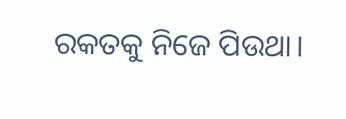ରକତକୁ ନିଜେ ପିଉଥା।